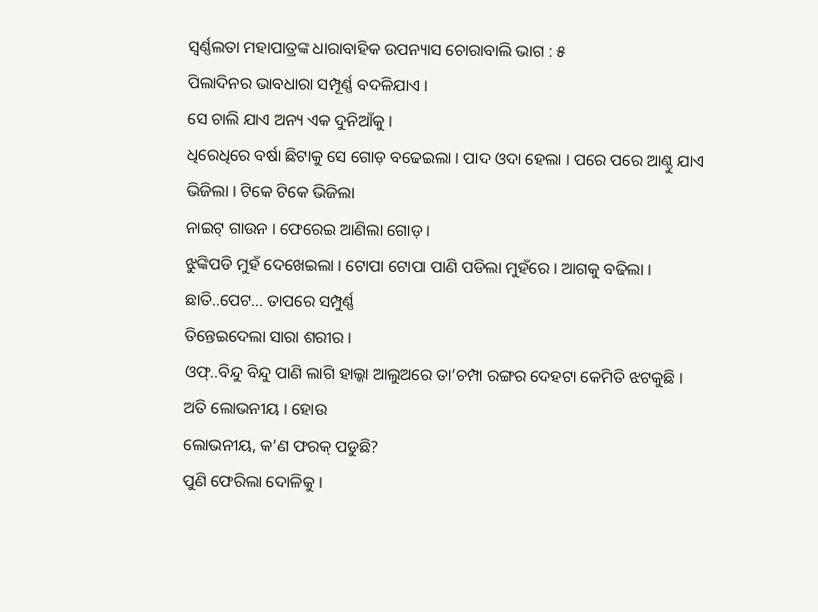ସ୍ୱର୍ଣ୍ଣଲତା ମହାପାତ୍ରଙ୍କ ଧାରାବାହିକ ଉପନ୍ୟାସ ଚୋରାବାଲି ଭାଗ : ୫
ପିଲାଦିନର ଭାବଧାରା ସମ୍ପୂର୍ଣ୍ଣ ବଦଳିଯାଏ ।
ସେ ଚାଲି ଯାଏ ଅନ୍ୟ ଏକ ଦୁନିଆଁକୁ ।
ଧିରେଧିରେ ବର୍ଷା ଛିଟାକୁ ସେ ଗୋଡ଼ ବଢେଇଲା । ପାଦ ଓଦା ହେଲା । ପରେ ପରେ ଆଣ୍ଠୁ ଯାଏ ଭିଜିଲା । ଟିକେ ଟିକେ ଭିଜିଲା
ନାଇଟ୍ ଗାଉନ । ଫେରେଇ ଆଣିଲା ଗୋଡ଼ ।
ଝୁଙ୍କିପଡି ମୁହଁ ଦେଖେଇଲା । ଟୋପା ଟୋପା ପାଣି ପଡିଲା ମୁହଁରେ । ଆଗକୁ ବଢିଲା । ଛାତି..ପେଟ… ତାପରେ ସମ୍ପୁର୍ଣ୍ଣ
ତିନ୍ତେଇଦେଲା ସାରା ଶରୀର ।
ଓଫ୍..ବିନ୍ଦୁ ବିନ୍ଦୁ ପାଣି ଲାଗି ହାଲ୍କା ଆଲୁଅରେ ତା’ଚମ୍ପା ରଙ୍ଗର ଦେହଟା କେମିତି ଝଟକୁଛି । ଅତି ଲୋଭନୀୟ । ହୋଉ
ଲୋଭନୀୟ, କ’ଣ ଫରକ୍ ପଡୁଛି?
ପୁଣି ଫେରିଲା ଦୋଳିକୁ ।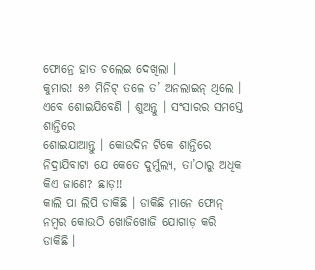ଫୋନ୍ରେ ହାତ ଚଲେଇ ଦେଖିଲା ।
କୁମାର! ୫୬ ମିନିଟ୍ ତଳେ ତ’ ଅନଲାଇନ୍ ଥିଲେ । ଏବେ ଶୋଇଯିବେଣି । ଶୁଅନ୍ତୁ । ସଂସାରର ସମସ୍ତେ ଶାନ୍ତିରେ
ଶୋଇଯାଆନ୍ତୁ । କୋଉଦିନ ଟିକେ ଶାନ୍ତିରେ ନିଦ୍ରାଯିବାଟା ଯେ କେତେ ଦୁର୍ମୁଲ୍ୟ, ତା’ଠାରୁ ଅଧିକ କିଏ ଜାଣେ? ଛାଡ଼!!
କାଲି ପା ଲିପି ଡାକିଛି । ଡାକିଛି ମାନେ ଫୋନ୍ ନମ୍ବର କୋଉଠି ଖୋଜିଖୋଜି ଯୋଗାଡ଼ କରି ଡାକିଛି ।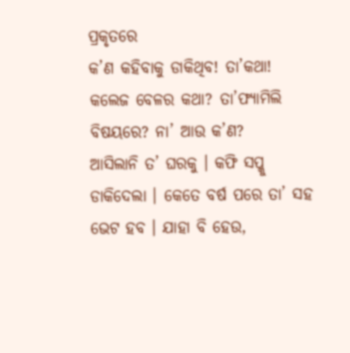ପ୍ରକୃତରେ
କ’ଣ କହିବାକୁ ଡାକିଥିବ! ତା’କଥା! କଲେଜ ବେଳର କଥା? ତା’ଫ୍ୟାମିଲି ବିଷୟରେ? ନା’ ଆଉ କ’ଣ?
ଆସିଲାନି ତ’ ଘରକୁ । କଫି ସପ୍କୁ ଡାକିଦେଲା । କେତେ ବର୍ଷ ପରେ ତା’ ସହ ଭେଟ ହବ । ଯାହା ବି ହେଉ,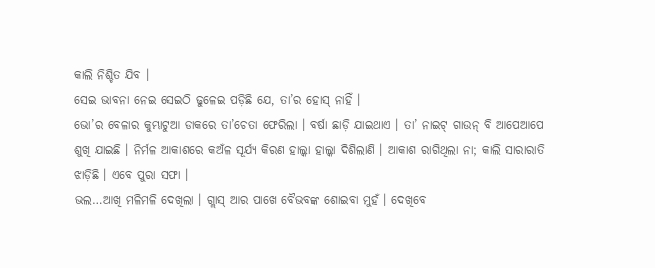କାଲି ନିଶ୍ଚିତ ଯିବ ।
ସେଇ ଭାବନା ନେଇ ସେଇଠି ଢୁଳେଇ ପଡ଼ିଛି ଯେ, ତା’ର ହୋସ୍ ନାହିଁ ।
ଭୋ’ର ବେଳାର କୁମ୍ଭାଟୁଆ ଡାକରେ ତା’ଚେତା ଫେରିଲା । ବର୍ଷା ଛାଡ଼ି ଯାଇଥାଏ । ତା’ ନାଇଟ୍ ଗାଉନ୍ ବି ଆପେଆପେ
ଶୁଖି ଯାଇଛି । ନିର୍ମଳ ଆକାଶରେ କଅଁଳ ସୂର୍ଯ୍ୟ କିରଣ ହାଲ୍କା ହାଲ୍କା ଦିଶିଲାଣି । ଆକାଶ ରାଗିଥିଲା ନା; କାଲି ସାରାରାତି
ଝାଡ଼ିଛି । ଏବେ ପୁରା ସଫା ।
ଭଲ…ଆଖି ମଳିମଳି ଦେଖିଲା । ଗ୍ଲାସ୍ ଆର ପାଖେ ବୈଭବଙ୍କ ଶୋଇବା ମୁହଁ । ଦେଖିବେ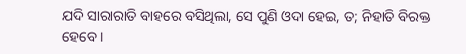ଯଦି ସାରାରାତି ବାହରେ ବସିଥିଲା, ସେ ପୁଣି ଓଦା ହେଇ, ତ; ନିହାତି ବିରକ୍ତ ହେବେ ।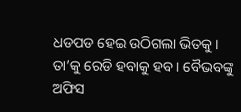ଧଡପଡ ହେଇ ଉଠିଗଲା ଭିତକୁ ।
ତା’କୁ ରେଡି ହବାକୁ ହବ । ବୈଭବଙ୍କୁ ଅଫିସ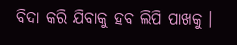ବିଦା କରି ଯିବାକୁ ହବ ଲିପି ପାଖକୁ ।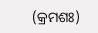(କ୍ରମଶଃ)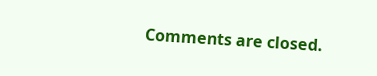Comments are closed.